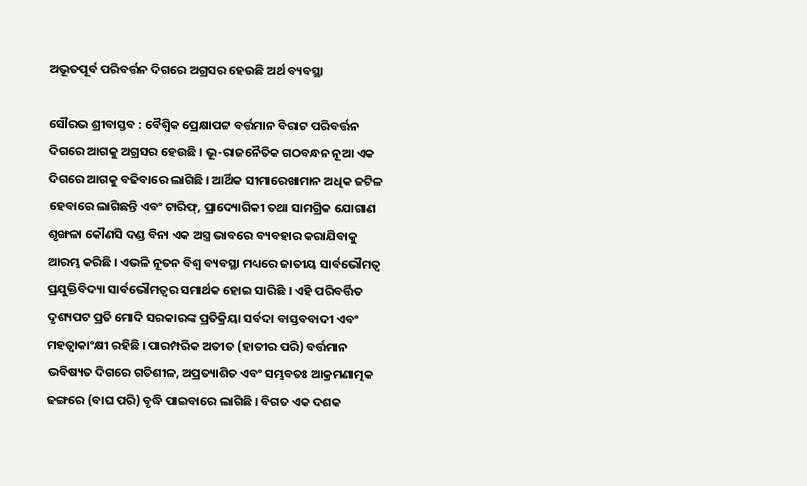ଅଭୂତପୂର୍ବ ପରିବର୍ତ୍ତନ ଦିଗରେ ଅଗ୍ରସର ହେଉଛି ଅର୍ଥ ବ୍ୟବସ୍ଥା

ସୌରଭ ଶ୍ରୀବାସ୍ତବ : ବୈଶ୍ୱିକ ପ୍ରେକ୍ଷାପଟ୍ଟ ବର୍ତ୍ତମାନ ବିରାଟ ପରିବର୍ତ୍ତନ ଦିଗରେ ଆଗକୁ ଅଗ୍ରସର ହେଉଛି । ଭୂ-ରାଜନୈତିକ ଗଠବନ୍ଧନ ନୂଆ ଏକ ଦିଗରେ ଆଗକୁ ବଢିବାରେ ଲାଗିଛି । ଆର୍ଥିକ ସୀମାରେଖାମାନ ଅଧିକ ଜଟିଳ ହେବାରେ ଲାଗିଛନ୍ତି ଏବଂ ଟାରିଫ୍‌, ପ୍ରାଦ୍ୟୋଗିକୀ ତଥା ସାମଗ୍ରିକ ଯୋଗାଣ ଶୃଙ୍ଖଳା କୌଣସି ଦଣ୍ଡ ବିନା ଏକ ଅସ୍ତ୍ର ଭାବରେ ବ୍ୟବହାର କରାଯିବାକୁ ଆରମ୍ଭ କରିଛି । ଏଭଳି ନୂତନ ବିଶ୍ୱ ବ୍ୟବସ୍ଥା ମଧ୍ୟରେ ଜାତୀୟ ସାର୍ବଭୌମତ୍ୱ ପ୍ରଯୁକ୍ତିବିଦ୍ୟା ସାର୍ବଭୌମତ୍ୱର ସମାର୍ଥକ ହୋଇ ସାରିଛି । ଏହି ପରିବର୍ତ୍ତିତ ଦୃଶ୍ୟପଟ ପ୍ରତି ମୋଦି ସରକାରଙ୍କ ପ୍ରତିକ୍ରିୟା ସର୍ବଦା ବାସ୍ତବବାଦୀ ଏବଂ ମହତ୍ୱାକାଂକ୍ଷୀ ରହିଛି । ପାରମ୍ପରିକ ଅତୀତ (ହାତୀର ପରି) ବର୍ତ୍ତମାନ ଭବିଷ୍ୟତ ଦିଗରେ ଗତିଶୀଳ, ଅପ୍ରତ୍ୟାଶିତ ଏବଂ ସମ୍ଭବତଃ ଆକ୍ରମଣାତ୍ମକ ଢଙ୍ଗରେ (ବାଘ ପରି) ବୃଦ୍ଧି ପାଇବାରେ ଲାଗିଛି । ବିଗତ ଏକ ଦଶକ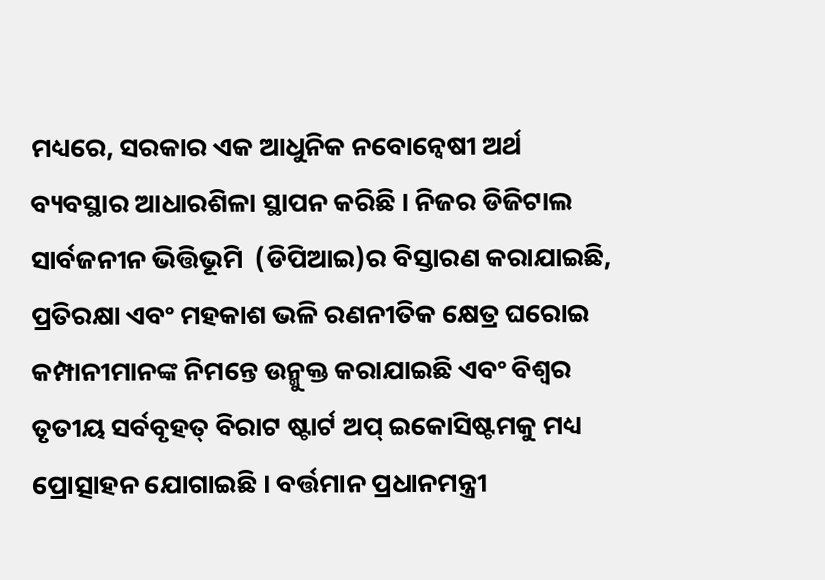ମଧ୍ୟରେ, ସରକାର ଏକ ଆଧୁନିକ ନବୋନ୍ୱେଷୀ ଅର୍ଥ ବ୍ୟବସ୍ଥାର ଆଧାରଶିଳା ସ୍ଥାପନ କରିଛି । ନିଜର ଡିଜିଟାଲ ସାର୍ବଜନୀନ ଭିତ୍ତିଭୂମି  (ଡିପିଆଇ)ର ବିସ୍ତାରଣ କରାଯାଇଛି, ପ୍ରତିରକ୍ଷା ଏବଂ ମହକାଶ ଭଳି ରଣନୀତିକ କ୍ଷେତ୍ର ଘରୋଇ କମ୍ପାନୀମାନଙ୍କ ନିମନ୍ତେ ଉନ୍ମୁକ୍ତ କରାଯାଇଛି ଏବଂ ବିଶ୍ୱର ତୃତୀୟ ସର୍ବବୃହତ୍‌ ବିରାଟ ଷ୍ଟାର୍ଟ ଅପ୍‌ ଇକୋସିଷ୍ଟମକୁ ମଧ୍ୟ ପ୍ରୋତ୍ସାହନ ଯୋଗାଇଛି । ବର୍ତ୍ତମାନ ପ୍ରଧାନମନ୍ତ୍ରୀ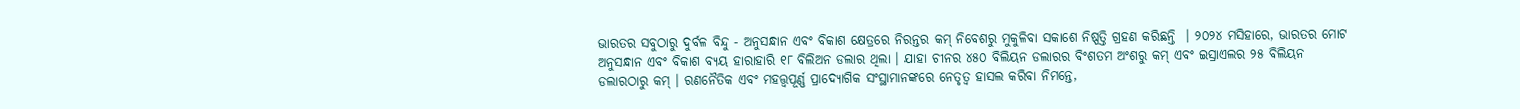ଭାରତର ସବୁଠାରୁ ଦୁର୍ବଳ ବିନ୍ଦୁ - ଅନୁସନ୍ଧାନ ଏବଂ ବିକାଶ କ୍ଷେତ୍ରରେ ନିରନ୍ତର କମ୍‌ ନିବେଶରୁ ମୁକୁଳିବା ସକାଶେ ନିଷ୍ପତ୍ତି ଗ୍ରହଣ କରିଛନ୍ତି  । ୨୦୨୪ ମସିହାରେ, ଭାରତର ମୋଟ ଅନୁସନ୍ଧାନ ଏବଂ ବିକାଶ ବ୍ୟୟ ହାରାହାରି ୧୮ ବିଲିଅନ ଡଲାର ଥିଲା । ଯାହା ଚୀନର ୪୫୦ ବିଲିୟନ ଡଲାରର ବିଂଶତମ ଅଂଶରୁ କମ୍‌ ଏବଂ ଇସ୍ରାଏଲର ୨୫ ବିଲିୟନ ଡଲାରଠାରୁ କମ୍‌ । ରଣନୈତିକ ଏବଂ ମହତ୍ତ୍ୱପୂର୍ଣ୍ଣ ପ୍ରାଦ୍ୟୋଗିକ ସଂସ୍ଥାମାନଙ୍କରେ ନେତୃତ୍ୱ ହାସଲ କରିବା ନିମନ୍ତେ,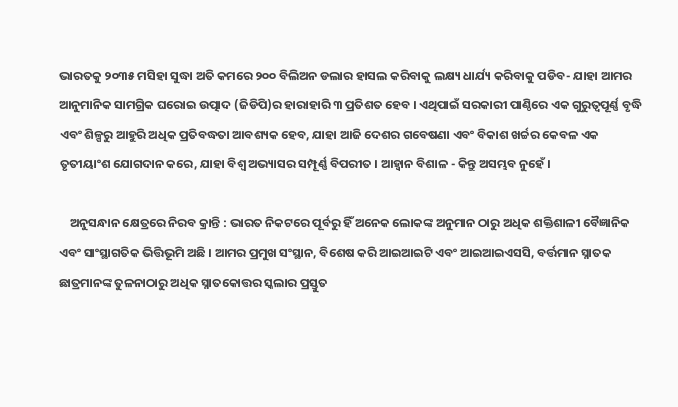ଭାରତକୁ ୨୦୩୫ ମସିହା ସୁଦ୍ଧା ଅତି କମରେ ୨୦୦ ବିଲିଅନ ଡଲାର ହାସଲ କରିବାକୁ ଲକ୍ଷ୍ୟ ଧାର୍ଯ୍ୟ କରିବାକୁ ପଡିବ- ଯାହା ଆମର ଆନୁମାନିକ ସାମଗ୍ରିକ ଘରୋଇ ଉତ୍ପାଦ (ଜିଡିପି)ର ହାରାହାରି ୩ ପ୍ରତିଶତ ହେବ । ଏଥିପାଇଁ ସରକାରୀ ପାଣ୍ଠିରେ ଏକ ଗୁରୁତ୍ୱପୂର୍ଣ୍ଣ ବୃଦ୍ଧି ଏବଂ ଶିଳ୍ପରୁ ଆହୁରି ଅଧିକ ପ୍ରତିବଦ୍ଧତା ଆବଶ୍ୟକ ହେବ, ଯାହା ଆଜି ଦେଶର ଗବେଷଣା ଏବଂ ବିକାଶ ଖର୍ଚ୍ଚର କେବଳ ଏକ ତୃତୀୟାଂଶ ଯୋଗଦାନ କରେ, ଯାହା ବିଶ୍ୱ ଅଭ୍ୟାସର ସମ୍ପୂର୍ଣ୍ଣ ବିପରୀତ । ଆହ୍ୱାନ ବିଶାଳ - କିନ୍ତୁ ଅସମ୍ଭବ ନୁହେଁ ।

    ଅନୁସନ୍ଧାନ କ୍ଷେତ୍ରରେ ନିରବ କ୍ରାନ୍ତି : ଭାରତ ନିକଟରେ ପୂର୍ବରୁ ହିଁ ଅନେକ ଲୋକଙ୍କ ଅନୁମାନ ଠାରୁ ଅଧିକ ଶକ୍ତିଶାଳୀ ବୈଜ୍ଞାନିକ ଏବଂ ସାଂସ୍ଥାଗତିକ ଭିତ୍ତିଭୂମି ଅଛି । ଆମର ପ୍ରମୁଖ ସଂସ୍ଥାନ, ବିଶେଷ କରି ଆଇଆଇଟି ଏବଂ ଆଇଆଇଏସସି, ବର୍ତ୍ତମାନ ସ୍ନାତକ ଛାତ୍ରମାନଙ୍କ ତୁଳନାଠାରୁ ଅଧିକ ସ୍ନାତକୋତ୍ତର ସ୍କଲାର ପ୍ରସ୍ତୁତ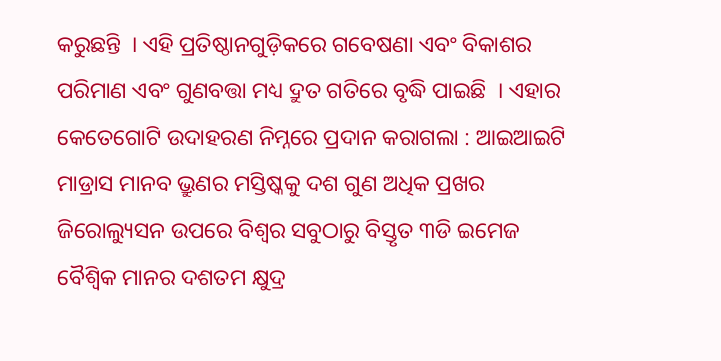କରୁଛନ୍ତି  । ଏହି ପ୍ରତିଷ୍ଠାନଗୁଡ଼ିକରେ ଗବେଷଣା ଏବଂ ବିକାଶର ପରିମାଣ ଏବଂ ଗୁଣବତ୍ତା ମଧ୍ୟ ଦ୍ରୁତ ଗତିରେ ବୃଦ୍ଧି ପାଇଛି  । ଏହାର କେତେଗୋଟି ଉଦାହରଣ ନିମ୍ନରେ ପ୍ରଦାନ କରାଗଲା : ଆଇଆଇଟି ମାଡ୍ରାସ ମାନବ ଭ୍ରୁଣର ମସ୍ତିଷ୍କକୁ ଦଶ ଗୁଣ ଅଧିକ ପ୍ରଖର ଜିରୋଲ୍ୟୁସନ ଉପରେ ବିଶ୍ୱର ସବୁଠାରୁ ବିସ୍ତୃତ ୩ଡି ଇମେଜ ବୈଶ୍ୱିକ ମାନର ଦଶତମ କ୍ଷୁଦ୍ର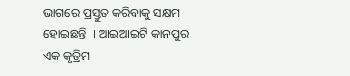ଭାଗରେ ପ୍ରସ୍ତୁତ କରିବାକୁ ସକ୍ଷମ ହୋଇଛନ୍ତି  । ଆଇଆଇଟି କାନପୁର ଏକ କୃତ୍ରିମ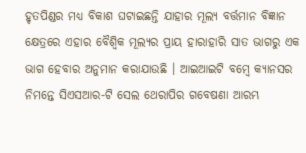ହୃତପିଣ୍ଡର ମଧ୍ୟ ବିକାଶ ଘଟାଇଛନ୍ତି ଯାହାର ମୂଲ୍ୟ ବର୍ତ୍ତମାନ ବିଜ୍ଞାନ କ୍ଷେତ୍ରରେ ଏହାର ବୈଶ୍ୱିକ ମୂଲ୍ୟର ପ୍ରାୟ ହାରାହାରି ସାତ ଭାଗରୁ ଏକ ଭାଗ ହେବାର ଅନୁମାନ କରାଯାଉଛି । ଆଇଆଇଟି ବମ୍ବେ କ୍ୟାନସର ନିମନ୍ତେ ସିଏସଆର-ଟି ସେଲ ଥେରାପିର ଗବେଷଣା ଆରମ୍ଭ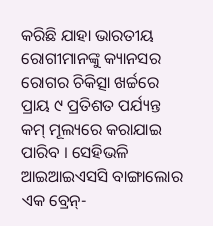କରିଛି ଯାହା ଭାରତୀୟ ରୋଗୀମାନଙ୍କୁ କ୍ୟାନସର ରୋଗର ଚିକିତ୍ସା ଖର୍ଚ୍ଚରେ ପ୍ରାୟ ୯ ପ୍ରତିଶତ ପର୍ଯ୍ୟନ୍ତ କମ୍‌ ମୂଲ୍ୟରେ କରାଯାଇ ପାରିବ । ସେହିଭଳି ଆଇଆଇଏସସି ବାଙ୍ଗାଲୋର ଏକ ବ୍ରେନ୍‌-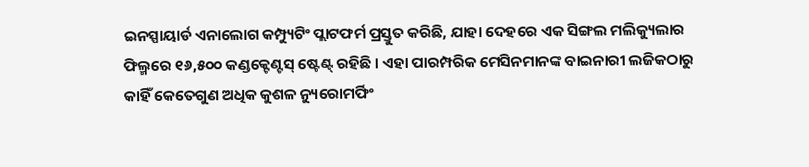ଇନସ୍ପାୟାର୍ଡ ଏନାଲୋଗ କମ୍ପ୍ୟୁଟିଂ ପ୍ଲାଟଫର୍ମ ପ୍ରସ୍ତୁତ କରିଛି, ଯାହା ଦେହରେ ଏକ ସିଙ୍ଗଲ ମଲିକ୍ୟୁଲାର ଫିଲ୍ମରେ ୧୬,୫୦୦ କଣ୍ଡକ୍ଟେଣ୍ଟସ୍‌ ଷ୍ଟେଣ୍ଟ୍‌ ରହିଛି । ଏହା ପାରମ୍ପରିକ ମେସିନମାନଙ୍କ ବାଇନାରୀ ଲଜିକଠାରୁ କାହିଁ କେତେଗୁଣ ଅଧିକ କୁଶଳ ନ୍ୟୁରୋମର୍ଫିଂ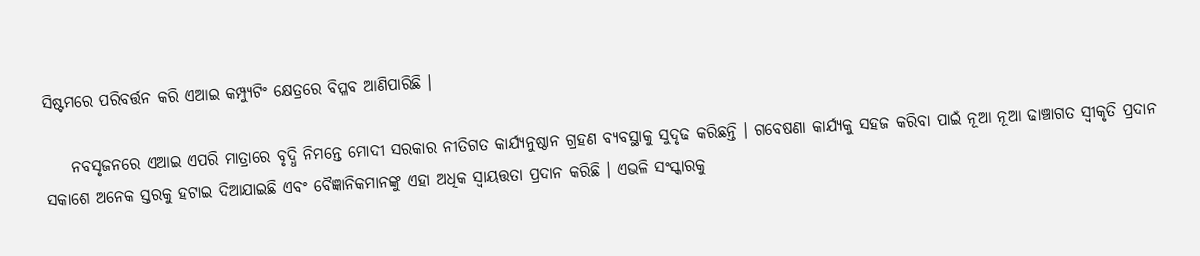ସିଷ୍ଟମରେ ପରିବର୍ତ୍ତନ କରି ଏଆଇ କମ୍ପ୍ୟୁଟିଂ କ୍ଷେତ୍ରରେ ବିପ୍ଳବ ଆଣିପାରିଛି ।

    ନବସୃଜନରେ ଏଆଇ ଏପରି ମାତ୍ରାରେ ବୃଦ୍ଧି ନିମନ୍ତେ ମୋଦୀ ସରକାର ନୀତିଗତ କାର୍ଯ୍ୟନୁଷ୍ଠାନ ଗ୍ରହଣ ବ୍ୟବସ୍ଥାକୁ ସୁଦୃଢ କରିଛନ୍ତି । ଗବେଷଣା କାର୍ଯ୍ୟକୁ ସହଜ କରିବା ପାଇଁ ନୂଆ ନୂଆ ଢାଞ୍ଚାଗତ ସ୍ୱୀକୃତି ପ୍ରଦାନ ସକାଶେ ଅନେକ ସ୍ତରକୁ ହଟାଇ ଦିଆଯାଇଛି ଏବଂ ବୈଜ୍ଞାନିକମାନଙ୍କୁ ଏହା ଅଧିକ ସ୍ୱାୟତ୍ତତା ପ୍ରଦାନ କରିଛି । ଏଭଳି ସଂସ୍କାରକୁ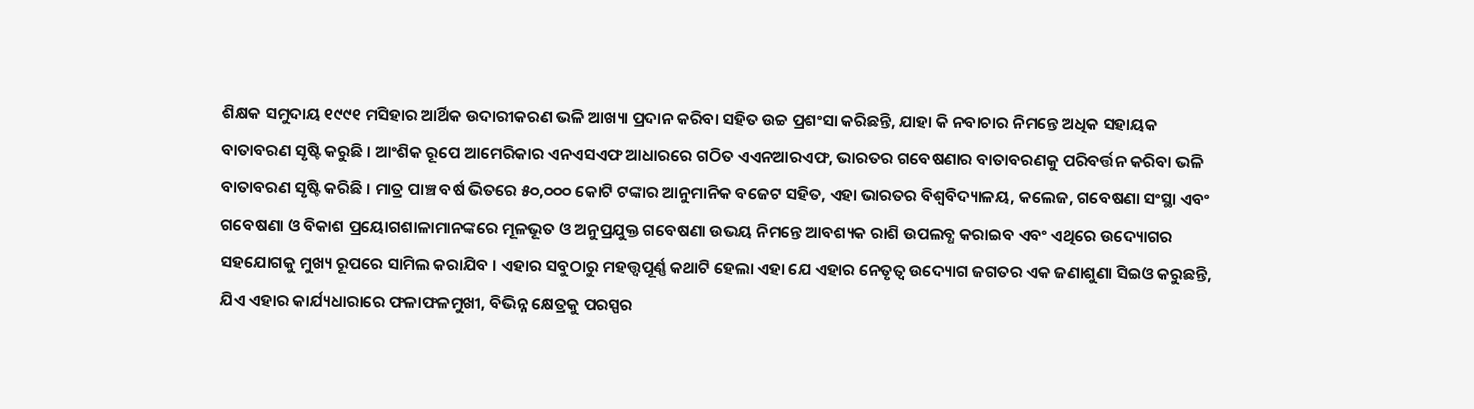ଶିକ୍ଷକ ସମୁଦାୟ ୧୯୯୧ ମସିହାର ଆର୍ଥିକ ଉଦାରୀକରଣ ଭଳି ଆଖ୍ୟା ପ୍ରଦାନ କରିବା ସହିତ ଉଚ୍ଚ ପ୍ରଶଂସା କରିଛନ୍ତି, ଯାହା କି ନବାଚାର ନିମନ୍ତେ ଅଧିକ ସହାୟକ ବାତାବରଣ ସୃଷ୍ଟି କରୁଛି । ଆଂଶିକ ରୂପେ ଆମେରିକାର ଏନଏସଏଫ ଆଧାରରେ ଗଠିତ ଏଏନଆରଏଫ, ଭାରତର ଗବେଷଣାର ବାତାବରଣକୁ ପରିବର୍ତ୍ତନ କରିବା ଭଳି ବାତାବରଣ ସୃଷ୍ଟି କରିଛି । ମାତ୍ର ପାଞ୍ଚ ବର୍ଷ ଭିତରେ ୫୦,୦୦୦ କୋଟି ଟଙ୍କାର ଆନୁମାନିକ ବଜେଟ ସହିତ, ଏହା ଭାରତର ବିଶ୍ୱବିଦ୍ୟାଳୟ, କଲେଜ, ଗବେଷଣା ସଂସ୍ଥା ଏବଂ ଗବେଷଣା ଓ ବିକାଶ ପ୍ରୟୋଗଶାଳାମାନଙ୍କରେ ମୂଳଭୂତ ଓ ଅନୁପ୍ରଯୁକ୍ତ ଗବେଷଣା ଉଭୟ ନିମନ୍ତେ ଆବଶ୍ୟକ ରାଶି ଉପଲବ୍ଧ କରାଇବ ଏବଂ ଏଥିରେ ଉଦ୍ୟୋଗର ସହଯୋଗକୁ ମୁଖ୍ୟ ରୂପରେ ସାମିଲ କରାଯିବ । ଏହାର ସବୁଠାରୁ ମହତ୍ତ୍ୱପୂର୍ଣ୍ଣ କଥାଟି ହେଲା ଏହା ଯେ ଏହାର ନେତୃତ୍ୱ ଉଦ୍ୟୋଗ ଜଗତର ଏକ ଜଣାଶୁଣା ସିଇଓ କରୁଛନ୍ତି, ଯିଏ ଏହାର କାର୍ଯ୍ୟଧାରାରେ ଫଳାଫଳମୁଖୀ, ବିଭିନ୍ନ କ୍ଷେତ୍ରକୁ ପରସ୍ପର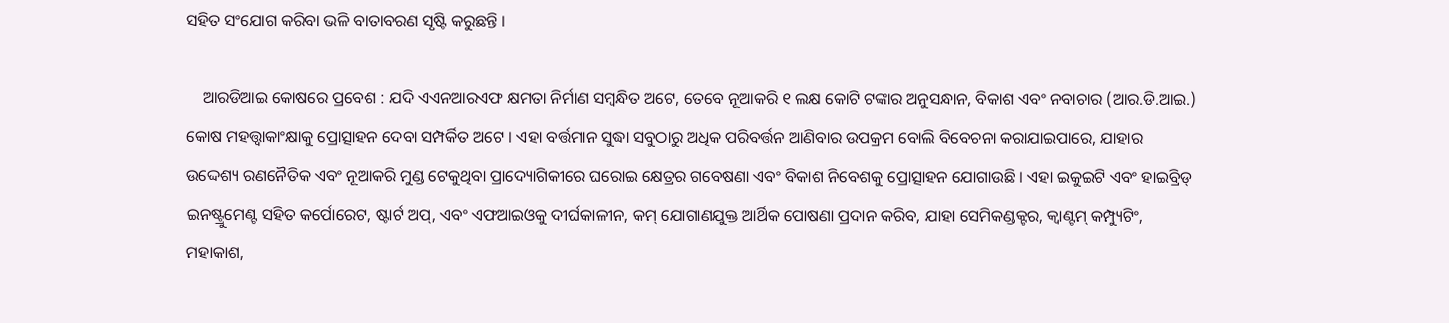ସହିତ ସଂଯୋଗ କରିବା ଭଳି ବାତାବରଣ ସୃଷ୍ଟି କରୁଛନ୍ତି ।

    ଆରଡିଆଇ କୋଷରେ ପ୍ରବେଶ : ଯଦି ଏଏନଆରଏଫ କ୍ଷମତା ନିର୍ମାଣ ସମ୍ବନ୍ଧିତ ଅଟେ, ତେବେ ନୂଆକରି ୧ ଲକ୍ଷ କୋଟି ଟଙ୍କାର ଅନୁସନ୍ଧାନ, ବିକାଶ ଏବଂ ନବାଚାର (ଆର.ଡି.ଆଇ.) କୋଷ ମହତ୍ତ୍ୱାକାଂକ୍ଷାକୁ ପ୍ରୋତ୍ସାହନ ଦେବା ସମ୍ପର୍କିତ ଅଟେ । ଏହା ବର୍ତ୍ତମାନ ସୁଦ୍ଧା ସବୁଠାରୁ ଅଧିକ ପରିବର୍ତ୍ତନ ଆଣିବାର ଉପକ୍ରମ ବୋଲି ବିବେଚନା କରାଯାଇପାରେ, ଯାହାର ଉଦ୍ଦେଶ୍ୟ ରଣନୈତିକ ଏବଂ ନୂଆକରି ମୁଣ୍ଡ ଟେକୁଥିବା ପ୍ରାଦ୍ୟୋଗିକୀରେ ଘରୋଇ କ୍ଷେତ୍ରର ଗବେଷଣା ଏବଂ ବିକାଶ ନିବେଶକୁ ପ୍ରୋତ୍ସାହନ ଯୋଗାଉଛି । ଏହା ଇକୁଇଟି ଏବଂ ହାଇବ୍ରିଡ୍‌ ଇନଷ୍ଟ୍ରୁମେଣ୍ଟ ସହିତ କର୍ପୋରେଟ, ଷ୍ଟାର୍ଟ ଅପ୍‌, ଏବଂ ଏଫଆଇଓକୁ ଦୀର୍ଘକାଳୀନ, କମ୍‌ ଯୋଗାଣଯୁକ୍ତ ଆର୍ଥିକ ପୋଷଣା ପ୍ରଦାନ କରିବ, ଯାହା ସେମିକଣ୍ଡକ୍ଟର, କ୍ୱାଣ୍ଟମ୍‌ କମ୍ପ୍ୟୁଟିଂ, ମହାକାଶ,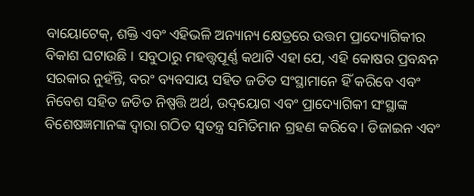ବାୟୋଟେକ୍‌, ଶକ୍ତି ଏବଂ ଏହିଭଳି ଅନ୍ୟାନ୍ୟ କ୍ଷେତ୍ରରେ ଉତ୍ତମ ପ୍ରାଦ୍ୟୋଗିକୀର ବିକାଶ ଘଟାଉଛି । ସବୁଠାରୁ ମହତ୍ତ୍ୱପୂର୍ଣ୍ଣ କଥାଟି ଏହା ଯେ, ଏହି କୋଷର ପ୍ରବନ୍ଧନ ସରକାର ନୁହଁନ୍ତି, ବରଂ ବ୍ୟବସାୟ ସହିତ ଜଡିତ ସଂସ୍ଥାମାନେ ହିଁ କରିବେ ଏବଂ ନିବେଶ ସହିତ ଜଡିତ ନିଷ୍ପତ୍ତି ଅର୍ଥ, ଉଦ୍‌ୟୋଗ ଏବଂ ପ୍ରାଦ୍ୟୋଗିକୀ ସଂସ୍ଥାଙ୍କ ବିଶେଷଜ୍ଞମାନଙ୍କ ଦ୍ୱାରା ଗଠିତ ସ୍ୱତନ୍ତ୍ର ସମିତିମାନ ଗ୍ରହଣ କରିବେ । ଡିଜାଇନ ଏବଂ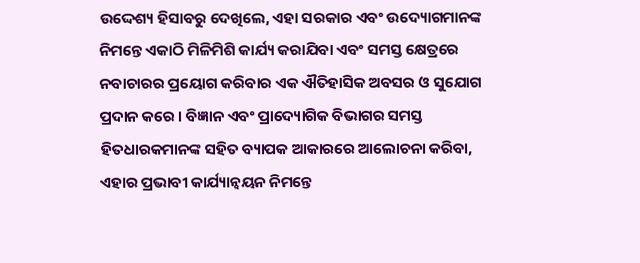ଉଦ୍ଦେଶ୍ୟ ହିସାବରୁ ଦେଖିଲେ, ଏହା ସରକାର ଏବଂ ଉଦ୍ୟୋଗମାନଙ୍କ ନିମନ୍ତେ ଏକାଠି ମିଳିମିଶି କାର୍ଯ୍ୟ କରାଯିବା ଏବଂ ସମସ୍ତ କ୍ଷେତ୍ରରେ ନବାଚାରର ପ୍ରୟୋଗ କରିବାର ଏକ ଐତିହାସିକ ଅବସର ଓ ସୁଯୋଗ ପ୍ରଦାନ କରେ । ବିଜ୍ଞାନ ଏବଂ ପ୍ରାଦ୍ୟୋଗିକ ବିଭାଗର ସମସ୍ତ ହିତଧାରକମାନଙ୍କ ସହିତ ବ୍ୟାପକ ଆକାରରେ ଆଲୋଚନା କରିବା, ଏହାର ପ୍ରଭାବୀ କାର୍ଯ୍ୟାନ୍ୱୟନ ନିମନ୍ତେ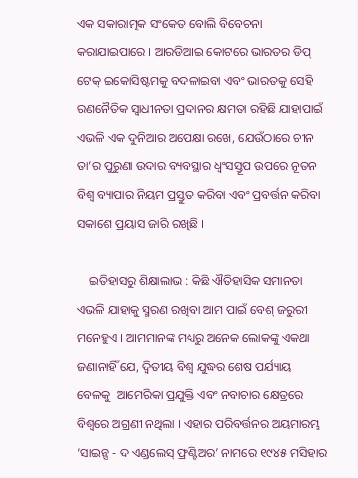ଏକ ସକାରାତ୍ମକ ସଂକେତ ବୋଲି ବିବେଚନା କରାଯାଇପାରେ । ଆରଡିଆଇ କୋଟରେ ଭାରତର ଡିପ୍‌ ଟେକ୍‌ ଇକୋସିଷ୍ଟମକୁ ବଦଳାଇବା ଏବଂ ଭାରତକୁ ସେହି ରଣନୈତିକ ସ୍ୱାଧୀନତା ପ୍ରଦାନର କ୍ଷମତା ରହିଛି ଯାହାପାଇଁ ଏଭଳି ଏକ ଦୁନିଆର ଅପେକ୍ଷା ରଖେ, ଯେଉଁଠାରେ ଚୀନ ତା’ର ପୁରୁଣା ଉଦାର ବ୍ୟବସ୍ଥାର ଧ୍ୱଂସସ୍ତୂପ ଉପରେ ନୂତନ ବିଶ୍ୱ ବ୍ୟାପାର ନିୟମ ପ୍ରସ୍ତୁତ କରିବା ଏବଂ ପ୍ରବର୍ତ୍ତନ କରିବା ସକାଶେ ପ୍ରୟାସ ଜାରି ରଖିଛି ।

    ଇତିହାସରୁ ଶିକ୍ଷାଲାଭ : କିଛି ଐତିହାସିକ ସମାନତା ଏଭଳି ଯାହାକୁ ସ୍ମରଣ ରଖିବା ଆମ ପାଇଁ ବେଶ୍‌ ଜରୁରୀ ମନେହୁଏ । ଆମମାନଙ୍କ ମଧ୍ୟରୁ ଅନେକ ଲୋକଙ୍କୁ ଏକଥା ଜଣାନାହିଁ ଯେ, ଦ୍ୱିତୀୟ ବିଶ୍ୱ ଯୁଦ୍ଧର ଶେଷ ପର୍ଯ୍ୟାୟ ବେଳକୁ  ଆମେରିକା ପ୍ରଯୁକ୍ତି ଏବଂ ନବାଚାର କ୍ଷେତ୍ରରେ ବିଶ୍ୱରେ ଅଗ୍ରଣୀ ନଥିଲା । ଏହାର ପରିବର୍ତ୍ତନର ଅୟମାରମ୍ଭ ‘ସାଇନ୍ସ - ଦ ଏଣ୍ଡଲେସ୍‌ ଫ୍ରଣ୍ଟିଅର’ ନାମରେ ୧୯୪୫ ମସିହାର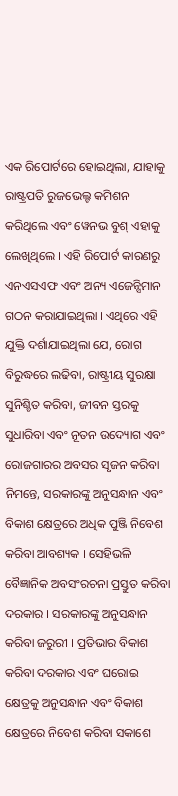ଏକ ରିପୋର୍ଟରେ ହୋଇଥିଲା, ଯାହାକୁ ରାଷ୍ଟ୍ରପତି ରୁଜଭେଲ୍ଟ କମିଶନ କରିଥିଲେ ଏବଂ ୱେନଭ ବୁଶ୍‌ ଏହାକୁ ଲେଖିଥିଲେ । ଏହି ରିପୋର୍ଟ କାରଣରୁ ଏନଏସଏଫ ଏବଂ ଅନ୍ୟ ଏଜେନ୍ସିମାନ ଗଠନ କରାଯାଇଥିଲା । ଏଥିରେ ଏହି ଯୁକ୍ତି ଦର୍ଶାଯାଇଥିଲା ଯେ, ରୋଗ ବିରୁଦ୍ଧରେ ଲଢିବା, ରାଷ୍ଟ୍ରୀୟ ସୁରକ୍ଷା ସୁନିଶ୍ଚିତ କରିବା, ଜୀବନ ସ୍ତରକୁ ସୁଧାରିବା ଏବଂ ନୂତନ ଉଦ୍ୟୋଗ ଏବଂ ରୋଜଗାରର ଅବସର ସୃଜନ କରିବା ନିମନ୍ତେ, ସରକାରଙ୍କୁ ଅନୁସନ୍ଧାନ ଏବଂ ବିକାଶ କ୍ଷେତ୍ରରେ ଅଧିକ ପୁଞ୍ଜି ନିବେଶ କରିବା ଆବଶ୍ୟକ । ସେହିଭଳି ବୈଜ୍ଞାନିକ ଅବସଂରଚନା ପ୍ରସ୍ତୁତ କରିବା ଦରକାର । ସରକାରଙ୍କୁ ଅନୁସନ୍ଧାନ କରିବା ଜରୁରୀ । ପ୍ରତିଭାର ବିକାଶ କରିବା ଦରକାର ଏବଂ ଘରୋଇ କ୍ଷେତ୍ରକୁ ଅନୁସନ୍ଧାନ ଏବଂ ବିକାଶ କ୍ଷେତ୍ରରେ ନିବେଶ କରିବା ସକାଶେ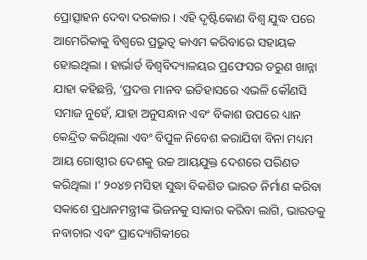ପ୍ରୋତ୍ସାହନ ଦେବା ଦରକାର । ଏହି ଦୃଷ୍ଟିକୋଣ ବିଶ୍ୱ ଯୁଦ୍ଧ ପରେ ଆମେରିକାକୁ ବିଶ୍ୱରେ ପ୍ରଭୁତ୍ୱ କାଏମ କରିବାରେ ସହାୟକ ହୋଇଥିଲା । ହାର୍ଭାର୍ଡ ବିଶ୍ୱବିଦ୍ୟାଳୟର ପ୍ରଫେସର ତରୁଣ ଖାନ୍ନା ଯାହା କହିଛନ୍ତି, ‘ପ୍ରଦତ୍ତ ମାନବ ଇତିହାସରେ ଏଭଳି କୌଣସି ସମାଜ ନୁହେଁ, ଯାହା ଅନୁସନ୍ଧାନ ଏବଂ ବିକାଶ ଉପରେ ଧ୍ୟାନ କେନ୍ଦ୍ରିତ କରିଥିଲା ଏବଂ ବିପୁଳ ନିବେଶ କରାଯିବା ବିନା ମଧ୍ୟମ ଆୟ ଗୋଷ୍ଠୀର ଦେଶକୁ ଉଚ୍ଚ ଆୟଯୁକ୍ତ ଦେଶରେ ପରିଣତ କରିଥିଲା ।’ ୨୦୪୭ ମସିହା ସୁଦ୍ଧା ବିକଶିତ ଭାରତ ନିର୍ମାଣ କରିବା ସକାଶେ ପ୍ରଧାନମନ୍ତ୍ରୀଙ୍କ ଭିଜନକୁ ସାକାର କରିବା ଲାଗି, ଭାରତକୁ ନବାଚାର ଏବଂ ପ୍ରାଦ୍ୟୋଗିକୀରେ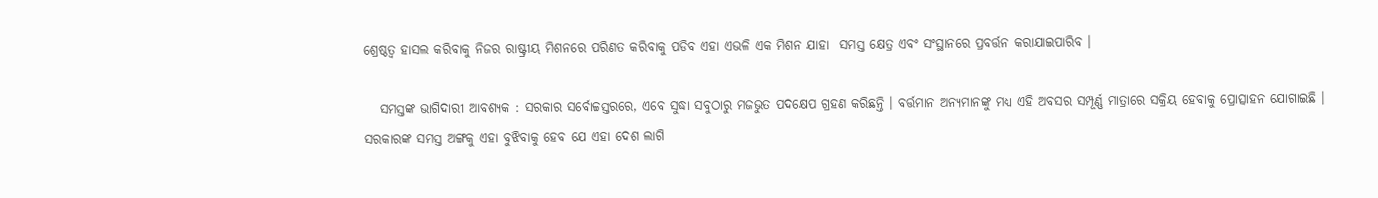ଶ୍ରେଷ୍ଠତ୍ୱ ହାସଲ କରିବାକୁ ନିଜର ରାଷ୍ଟ୍ରୀୟ ମିଶନରେ ପରିଣତ କରିବାକୁ ପଡିବ ଏହା ଏଭଳି ଏକ ମିଶନ ଯାହା  ସମସ୍ତ କ୍ଷେତ୍ର ଏବଂ ସଂସ୍ଥାନରେ ପ୍ରବର୍ତ୍ତନ କରାଯାଇପାରିବ ।

   ସମସ୍ତଙ୍କ ଭାଗିଦାରୀ ଆବଶ୍ୟକ : ସରକାର ସର୍ବୋଚ୍ଚସ୍ତରରେ, ଏବେ ସୁଦ୍ଧା ସବୁଠାରୁ ମଜଭୁତ ପଦକ୍ଷେପ ଗ୍ରହଣ କରିଛନ୍ତି । ବର୍ତ୍ତମାନ ଅନ୍ୟମାନଙ୍କୁ ମଧ୍ୟ ଏହି ଅବସର ସମ୍ପୂର୍ଣ୍ଣ ମାତ୍ରାରେ ସକ୍ରିୟ ହେବାକୁ ପ୍ରୋତ୍ସାହନ ଯୋଗାଇଛି । ସରକାରଙ୍କ ସମସ୍ତ ଅଙ୍ଗକୁ ଏହା ବୁଝିବାକୁ ହେବ ଯେ ଏହା ଦେଶ ଲାଗି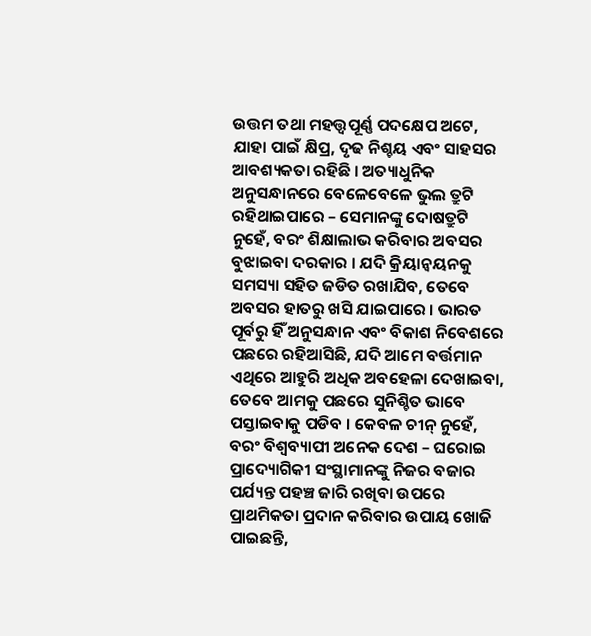ଉତ୍ତମ ତଥା ମହତ୍ତ୍ୱପୂର୍ଣ୍ଣ ପଦକ୍ଷେପ ଅଟେ, ଯାହା ପାଇଁ କ୍ଷିପ୍ର, ଦୃଢ ନିଶ୍ଚୟ ଏବଂ ସାହସର ଆବଶ୍ୟକତା ରହିଛି । ଅତ୍ୟାଧୁନିକ ଅନୁସନ୍ଧାନରେ ବେଳେବେଳେ ଭୁଲ ତ୍ରୁଟି ରହିଥାଇପାରେ – ସେମାନଙ୍କୁ ଦୋଷତ୍ରୁଟି ନୁହେଁ, ବରଂ ଶିକ୍ଷାଲାଭ କରିବାର ଅବସର ବୁଝାଇବା ଦରକାର । ଯଦି କ୍ରିୟାନ୍ୱୟନକୁ ସମସ୍ୟା ସହିତ ଜଡିତ ରଖାଯିବ, ତେବେ ଅବସର ହାତରୁ ଖସି ଯାଇପାରେ । ଭାରତ ପୂର୍ବରୁ ହିଁ ଅନୁସନ୍ଧାନ ଏବଂ ବିକାଶ ନିବେଶରେ ପଛରେ ରହିଆସିଛି, ଯଦି ଆମେ ବର୍ତ୍ତମାନ ଏଥିରେ ଆହୁରି ଅଧିକ ଅବହେଳା ଦେଖାଇବା, ତେବେ ଆମକୁ ପଛରେ ସୁନିଶ୍ଚିତ ଭାବେ ପସ୍ତାଇବାକୁ ପଡିବ । କେବଳ ଚୀନ୍‌ ନୁହେଁ, ବରଂ ବିଶ୍ୱବ୍ୟାପୀ ଅନେକ ଦେଶ – ଘରୋଇ ପ୍ରାଦ୍ୟୋଗିକୀ ସଂସ୍ଥାମାନଙ୍କୁ ନିଜର ବଜାର ପର୍ଯ୍ୟନ୍ତ ପହଞ୍ଚ ଜାରି ରଖିବା ଉପରେ ପ୍ରାଥମିକତା ପ୍ରଦାନ କରିବାର ଉପାୟ ଖୋଜି ପାଇଛନ୍ତି,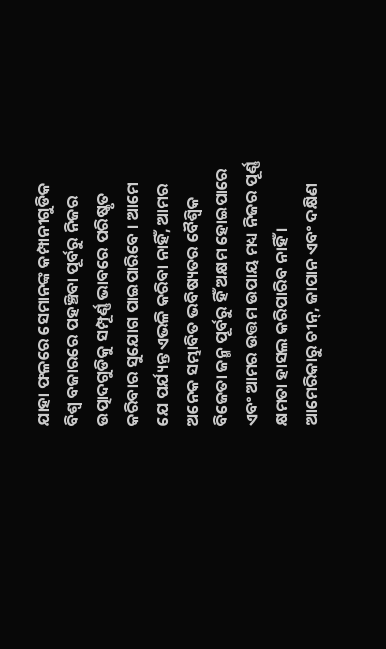ଯାହା ଫଳରେ ସେମାନଙ୍କ କମ୍ପାନୀଗୁଡିକ ବିଶ୍ୱ ବଜାରରେ ପହଞ୍ଚିବା ପୂର୍ବରୁ ନିଜର ଉତ୍ପାଦଗୁଡିକୁ ସମ୍ପୂର୍ଣ୍ଣ ଭାବରେ ପରିଷ୍କୃତ କରିବାର ସୁଯୋଗ ପାଇପାରିବେ । ଆମେ ଯେ ପର୍ଯ୍ୟନ୍ତ ଏଭଳି କରିବା ନାହିଁ, ଆମର ଅନେକ ସମ୍ଭାବିତ ଭବିଷ୍ୟତର ବୈଶ୍ୱିକ ବିଜେତା ଜନ୍ମ ପୂର୍ବରୁ ହିଁ ଅକ୍ଷମ ହୋଇପାରେ ଏବଂ ଆମର ଉତ୍ତମ ଉପାୟ ମଧ୍ୟ ନିଜର ପୂର୍ଣ୍ଣ କ୍ଷମତା ହାସଲ କରିପାରିବ ନାହିଁ । ଆମେରିକାରୁ ଚୀନ୍‌, ଜାପାନ ଏବଂ ଦକ୍ଷିଣ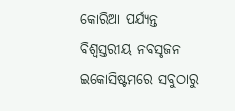କୋରିଆ ପର୍ଯ୍ୟନ୍ତ ବିଶ୍ୱସ୍ତରୀୟ ନବସୃଜନ ଇକୋସିଷ୍ଟମରେ ସବୁଠାରୁ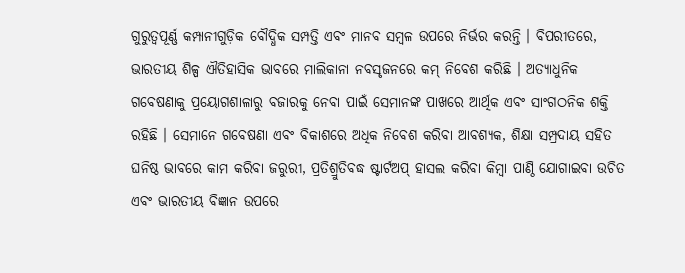ଗୁରୁତ୍ୱପୂର୍ଣ୍ଣ କମ୍ପାନୀଗୁଡ଼ିକ ବୌଦ୍ଧିକ ସମ୍ପତ୍ତି ଏବଂ ମାନବ ସମ୍ବଳ ଉପରେ ନିର୍ଭର କରନ୍ତି । ବିପରୀତରେ, ଭାରତୀୟ ଶିଳ୍ପ ଐତିହାସିକ ଭାବରେ ମାଲିକାନା ନବସୃଜନରେ କମ୍‌ ନିବେଶ କରିଛି । ଅତ୍ୟାଧୁନିକ ଗବେଷଣାକୁ ପ୍ରୟୋଗଶାଳାରୁ ବଜାରକୁ ନେବା ପାଇଁ ସେମାନଙ୍କ ପାଖରେ ଆର୍ଥିକ ଏବଂ ସାଂଗଠନିକ ଶକ୍ତି ରହିଛି । ସେମାନେ ଗବେଷଣା ଏବଂ ବିକାଶରେ ଅଧିକ ନିବେଶ କରିବା ଆବଶ୍ୟକ, ଶିକ୍ଷା ସମ୍ପ୍ରଦାୟ ସହିତ ଘନିଷ୍ଠ ଭାବରେ କାମ କରିବା ଜରୁରୀ, ପ୍ରତିଶ୍ରୁତିବଦ୍ଧ ଷ୍ଟାର୍ଟଅପ୍‌ ହାସଲ କରିବା କିମ୍ବା ପାଣ୍ଠି ଯୋଗାଇବା ଉଚିତ ଏବଂ ଭାରତୀୟ ବିଜ୍ଞାନ ଉପରେ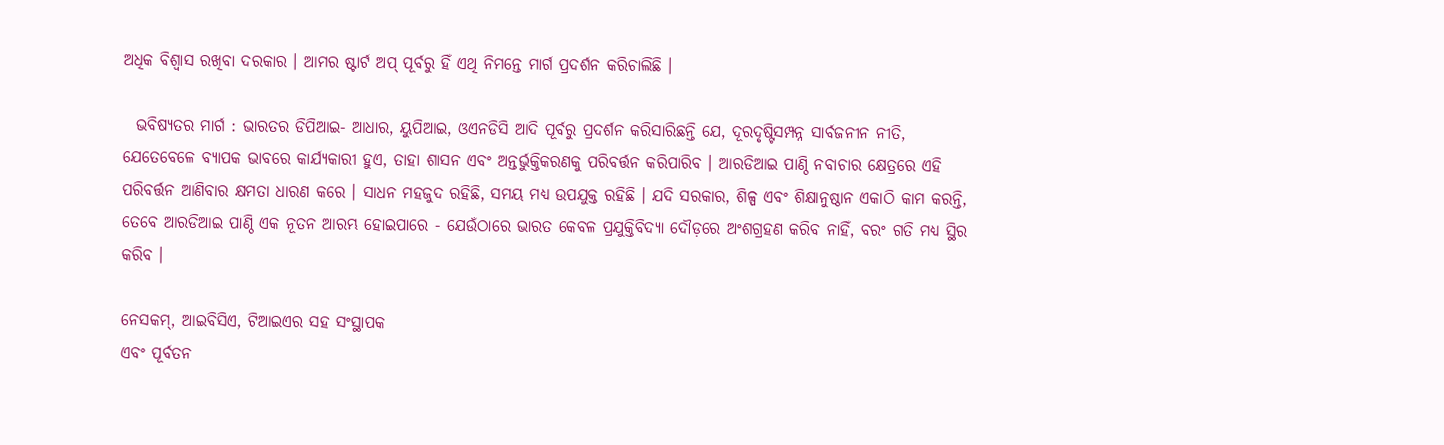ଅଧିକ ବିଶ୍ୱାସ ରଖିବା ଦରକାର । ଆମର ଷ୍ଟାର୍ଟ ଅପ୍‌ ପୂର୍ବରୁ ହିଁ ଏଥି ନିମନ୍ତେ ମାର୍ଗ ପ୍ରଦର୍ଶନ କରିଚାଲିଛି ।

  ଭବିଷ୍ୟତର ମାର୍ଗ : ଭାରତର ଡିପିଆଇ- ଆଧାର, ୟୁପିଆଇ, ଓଏନଡିସି ଆଦି ପୂର୍ବରୁ ପ୍ରଦର୍ଶନ କରିସାରିଛନ୍ତି ଯେ, ଦୂରଦୃଷ୍ଟିସମ୍ପନ୍ନ ସାର୍ବଜନୀନ ନୀତି, ଯେତେବେଳେ ବ୍ୟାପକ ଭାବରେ କାର୍ଯ୍ୟକାରୀ ହୁଏ, ତାହା ଶାସନ ଏବଂ ଅନ୍ତର୍ଭୁକ୍ତିକରଣକୁ ପରିବର୍ତ୍ତନ କରିପାରିବ । ଆରଡିଆଇ ପାଣ୍ଠି ନବାଚାର କ୍ଷେତ୍ରରେ ଏହି ପରିବର୍ତ୍ତନ ଆଣିବାର କ୍ଷମତା ଧାରଣ କରେ । ସାଧନ ମହଜୁଦ ରହିଛି, ସମୟ ମଧ୍ୟ ଉପଯୁକ୍ତ ରହିଛି । ଯଦି ସରକାର, ଶିଳ୍ପ ଏବଂ ଶିକ୍ଷାନୁଷ୍ଠାନ ଏକାଠି କାମ କରନ୍ତି, ତେବେ ଆରଡିଆଇ ପାଣ୍ଠି ଏକ ନୂତନ ଆରମ୍ଭ ହୋଇପାରେ - ଯେଉଁଠାରେ ଭାରତ କେବଳ ପ୍ରଯୁକ୍ତିବିଦ୍ୟା ଦୌଡ଼ରେ ଅଂଶଗ୍ରହଣ କରିବ ନାହିଁ, ବରଂ ଗତି ମଧ୍ୟ ସ୍ଥିର କରିବ ।

ନେସକମ୍‌, ଆଇବିସିଏ, ଟିଆଇଏର ସହ ସଂସ୍ଥାପକ
ଏବଂ ପୂର୍ବତନ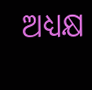ଅଧ୍ୟକ୍ଷ